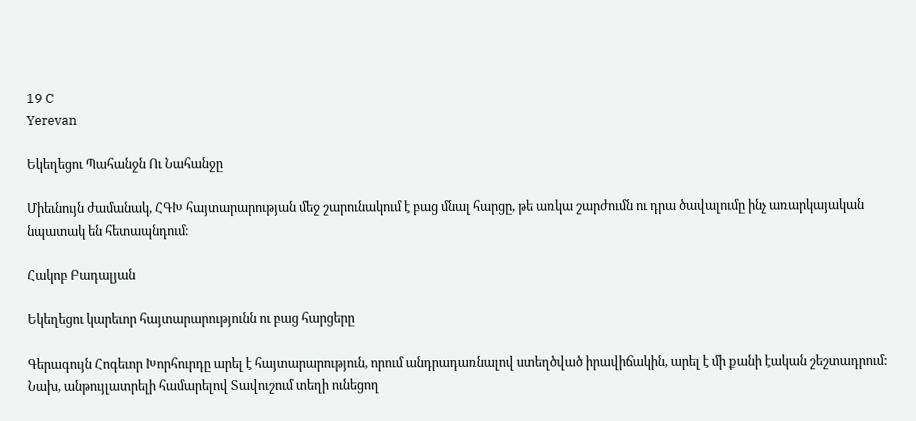19 C
Yerevan

Եկեղեցու Պահանջն Ու Նահանջը

Միեւնույն ժամանակ, ՀԳԽ հայտարարության մեջ շարունակում է բաց մնալ հարցը, թե առկա շարժումն ու դրա ծավալումը ինչ առարկայական նպատակ են հետապնդում։

Հակոբ Բադալյան

Եկեղեցու կարեւոր հայտարարությունն ու բաց հարցերը

Գերագույն Հոգեւոր Խորհուրդը արել է հայտարարություն, որում անդրադառնալով ստեղծված իրավիճակին, արել է մի քանի էական շեշտադրում: Նախ, անթույլատրելի համարելով Տավուշում տեղի ունեցող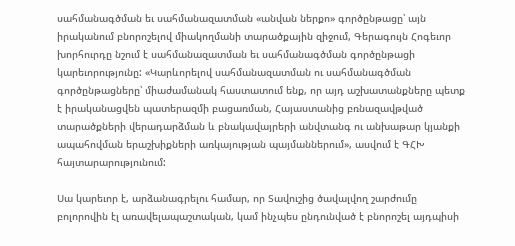սահմանագծման եւ սահմանազատման «անվան ներքո» գործընթացը՝ այն իրականում բնորոշելով միակողմանի տարածքային զիջում, Գերագույն Հոգեւոր խորհուրդը նշում է սահմանազատման եւ սահմանագծման գործընթացի կարեւորությունը: «Կարևորելով սահմանազատման ու սահմանագծման գործընթացները՝ միաժամանակ հաստատում ենք, որ այդ աշխատանքները պետք է իրականացվեն պատերազմի բացառման, Հայաստանից բռնազավթված տարածքների վերադարձման և բնակավայրերի անվտանգ ու անխաթար կյանքի ապահովման երաշխիքների առկայության պայմաններում», ասվում է ԳՀԽ հայտարարությունում:

Սա կարեւոր է, արձանագրելու համար, որ Տավուշից ծավալվող շարժումը բոլորովին էլ առավելապաշտական, կամ ինչպես ընդունված է բնորոշել այդպիսի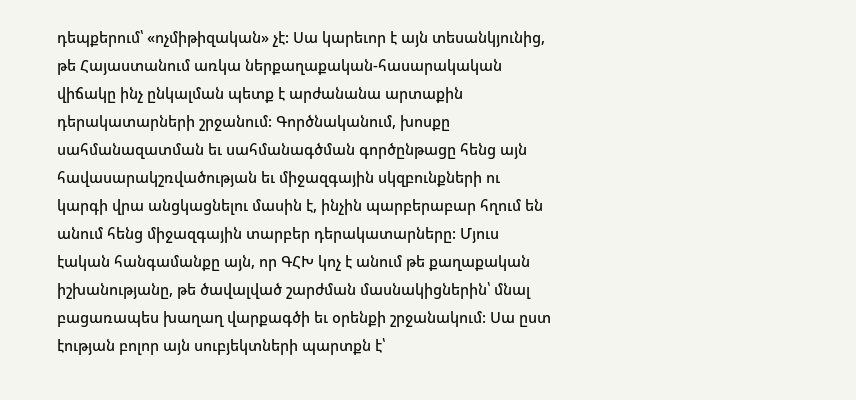դեպքերում՝ «ոչմիթիզական» չէ: Սա կարեւոր է այն տեսանկյունից, թե Հայաստանում առկա ներքաղաքական-հասարակական վիճակը ինչ ընկալման պետք է արժանանա արտաքին դերակատարների շրջանում: Գործնականում, խոսքը սահմանազատման եւ սահմանագծման գործընթացը հենց այն հավասարակշռվածության եւ միջազգային սկզբունքների ու կարգի վրա անցկացնելու մասին է, ինչին պարբերաբար հղում են անում հենց միջազգային տարբեր դերակատարները: Մյուս էական հանգամանքը այն, որ ԳՀԽ կոչ է անում թե քաղաքական իշխանությանը, թե ծավալված շարժման մասնակիցներին՝ մնալ բացառապես խաղաղ վարքագծի եւ օրենքի շրջանակում: Սա ըստ էության բոլոր այն սուբյեկտների պարտքն է՝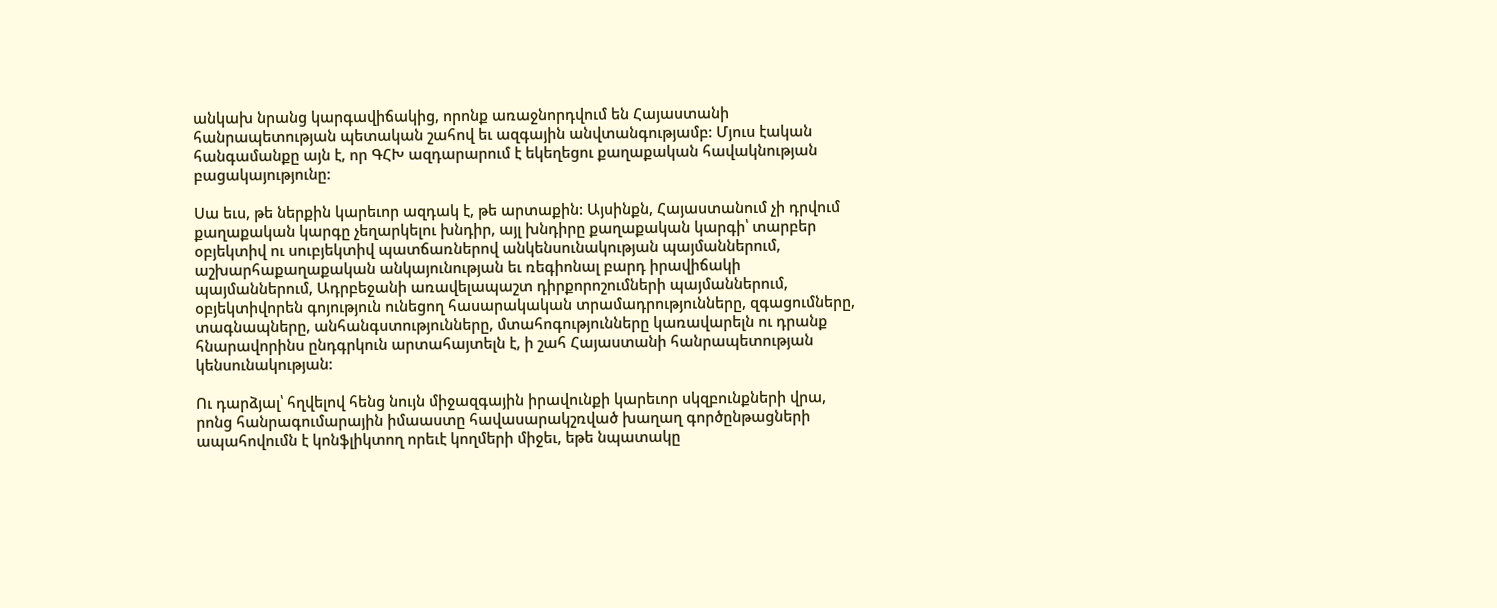անկախ նրանց կարգավիճակից, որոնք առաջնորդվում են Հայաստանի հանրապետության պետական շահով եւ ազգային անվտանգությամբ: Մյուս էական հանգամանքը այն է, որ ԳՀԽ ազդարարում է եկեղեցու քաղաքական հավակնության բացակայությունը:

Սա եւս, թե ներքին կարեւոր ազդակ է, թե արտաքին: Այսինքն, Հայաստանում չի դրվում քաղաքական կարգը չեղարկելու խնդիր, այլ խնդիրը քաղաքական կարգի՝ տարբեր օբյեկտիվ ու սուբյեկտիվ պատճառներով անկենսունակության պայմաններում, աշխարհաքաղաքական անկայունության եւ ռեգիոնալ բարդ իրավիճակի պայմաններում, Ադրբեջանի առավելապաշտ դիրքորոշումների պայմաններում, օբյեկտիվորեն գոյություն ունեցող հասարակական տրամադրությունները, զգացումները, տագնապները, անհանգստությունները, մտահոգությունները կառավարելն ու դրանք հնարավորինս ընդգրկուն արտահայտելն է, ի շահ Հայաստանի հանրապետության կենսունակության:

Ու դարձյալ՝ հղվելով հենց նույն միջազգային իրավունքի կարեւոր սկզբունքների վրա, րոնց հանրագումարային իմաաստը հավասարակշռված խաղաղ գործընթացների ապահովումն է կոնֆլիկտող որեւէ կողմերի միջեւ, եթե նպատակը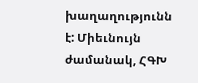խաղաղությունն է: Միեւնույն ժամանակ, ՀԳԽ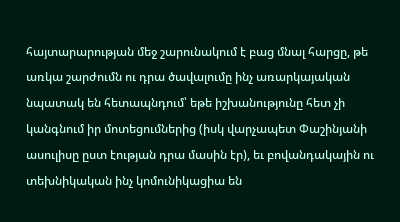հայտարարության մեջ շարունակում է բաց մնալ հարցը, թե առկա շարժումն ու դրա ծավալումը ինչ առարկայական նպատակ են հետապնդում՝ եթե իշխանությունը հետ չի կանգնում իր մոտեցումներից (իսկ վարչապետ Փաշինյանի ասուլիսը ըստ էության դրա մասին էր), եւ բովանդակային ու տեխնիկական ինչ կոմունիկացիա են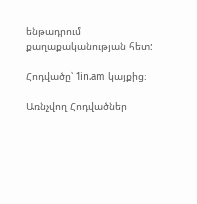ենթադրում քաղաքականության հետ:

Հոդվածը՝ 1in.am կայքից։

Առնչվող Հոդվածներ